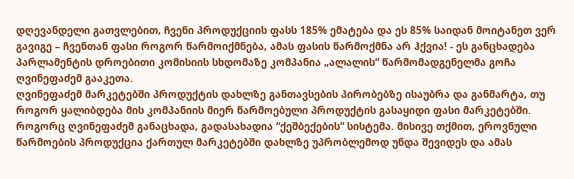დღევანდელი გათვლებით, ჩვენი პროდუქციის ფასს 185% ემატება და ეს 85% საიდან მოიტანეთ ვერ გავიგე – ჩვენთან ფასი როგორ წარმოიქმნება, ამას ფასის წარმოქმნა არ ჰქვია! - ეს განცხადება პარლამენტის დროებითი კომისიის სხდომაზე კომპანია „ალალის“ წარმომადგენელმა გოჩა ღვინეფაძემ გააკეთა.
ღვინეფაძემ მარკეტებში პროდუქტის დახლზე განთავსების პირობებზე ისაუბრა და განმარტა, თუ როგორ ყალიბდება მის კომპანიის მიერ წარმოებული პროდუქტის გასაყიდი ფასი მარკეტებში.
როგორც ღვინეფაძემ განაცხადა, გადასახადია “ქეშბექების“ სისტემა. მისივე თქმით, ეროვნული წარმოების პროდუქცია ქართულ მარკეტებში დახლზე უპრობლემოდ უნდა შევიდეს და ამას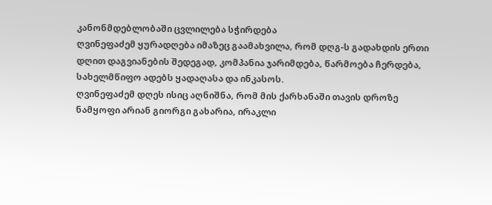კანონმდებლობაში ცვლილება სჭირდება
ღვინეფაძემ ყურადღება იმაზეც გაამახვილა, რომ დღგ-ს გადახდის ერთი დღით დაგვიანების შედეგად, კომპანია ჯარიმდება, წარმოება ჩერდება, სახელმწიფო ადებს ყადაღასა და ინკასოს.
ღვინეფაძემ დღეს ისიც აღნიშნა, რომ მის ქარხანაში თავის დროზე ნამყოფი არიან გიორგი გახარია, ირაკლი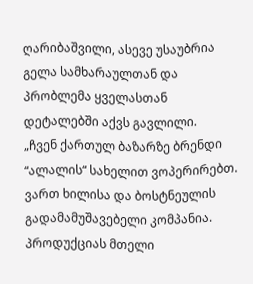ღარიბაშვილი, ასევე უსაუბრია გელა სამხარაულთან და პრობლემა ყველასთან დეტალებში აქვს გავლილი.
„ჩვენ ქართულ ბაზარზე ბრენდი “ალალის“ სახელით ვოპერირებთ. ვართ ხილისა და ბოსტნეულის გადამამუშავებელი კომპანია. პროდუქციას მთელი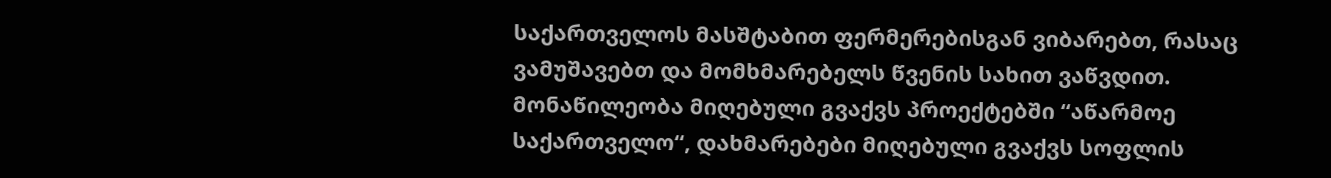საქართველოს მასშტაბით ფერმერებისგან ვიბარებთ, რასაც ვამუშავებთ და მომხმარებელს წვენის სახით ვაწვდით. მონაწილეობა მიღებული გვაქვს პროექტებში “აწარმოე საქართველო“, დახმარებები მიღებული გვაქვს სოფლის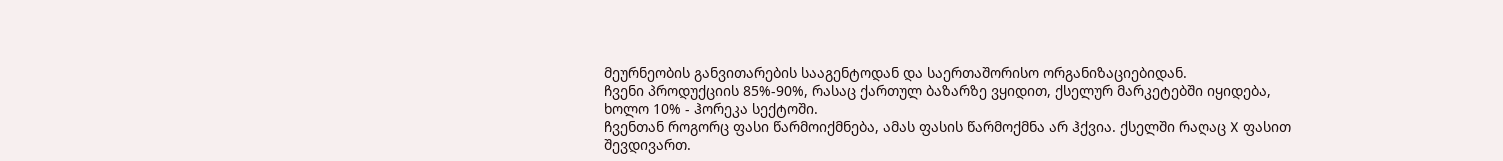მეურნეობის განვითარების სააგენტოდან და საერთაშორისო ორგანიზაციებიდან.
ჩვენი პროდუქციის 85%-90%, რასაც ქართულ ბაზარზე ვყიდით, ქსელურ მარკეტებში იყიდება, ხოლო 10% - ჰორეკა სექტოში.
ჩვენთან როგორც ფასი წარმოიქმნება, ამას ფასის წარმოქმნა არ ჰქვია. ქსელში რაღაც X ფასით შევდივართ.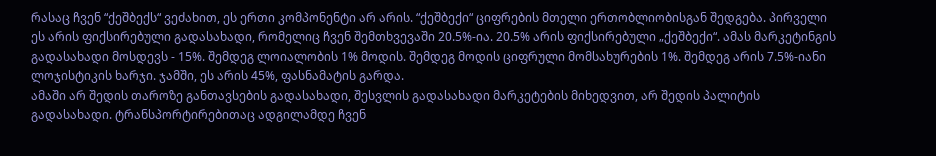რასაც ჩვენ “ქეშბექს“ ვეძახით, ეს ერთი კომპონენტი არ არის. “ქეშბექი“ ციფრების მთელი ერთობლიობისგან შედგება. პირველი ეს არის ფიქსირებული გადასახადი, რომელიც ჩვენ შემთხვევაში 20.5%-ია. 20.5% არის ფიქსირებული „ქეშბექი“. ამას მარკეტინგის გადასახადი მოსდევს - 15%. შემდეგ ლოიალობის 1% მოდის. შემდეგ მოდის ციფრული მომსახურების 1%. შემდეგ არის 7.5%-იანი ლოჯისტიკის ხარჯი. ჯამში, ეს არის 45%, ფასნამატის გარდა.
ამაში არ შედის თაროზე განთავსების გადასახადი, შესვლის გადასახადი მარკეტების მიხედვით, არ შედის პალიტის გადასახადი. ტრანსპორტირებითაც ადგილამდე ჩვენ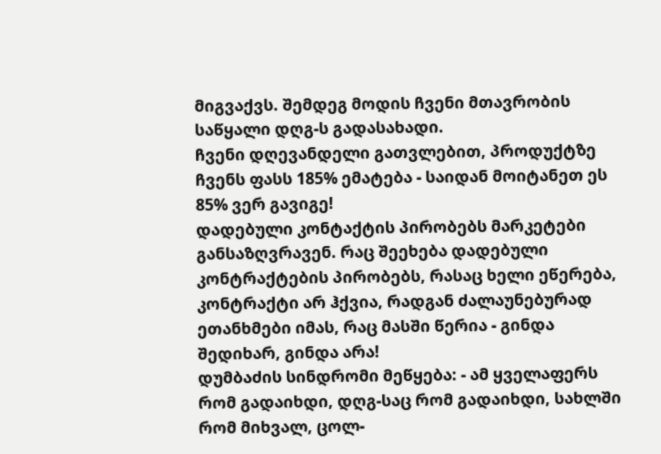მიგვაქვს. შემდეგ მოდის ჩვენი მთავრობის საწყალი დღგ-ს გადასახადი.
ჩვენი დღევანდელი გათვლებით, პროდუქტზე ჩვენს ფასს 185% ემატება - საიდან მოიტანეთ ეს 85% ვერ გავიგე!
დადებული კონტაქტის პირობებს მარკეტები განსაზღვრავენ. რაც შეეხება დადებული კონტრაქტების პირობებს, რასაც ხელი ეწერება, კონტრაქტი არ ჰქვია, რადგან ძალაუნებურად ეთანხმები იმას, რაც მასში წერია - გინდა შედიხარ, გინდა არა!
დუმბაძის სინდრომი მეწყება: - ამ ყველაფერს რომ გადაიხდი, დღგ-საც რომ გადაიხდი, სახლში რომ მიხვალ, ცოლ-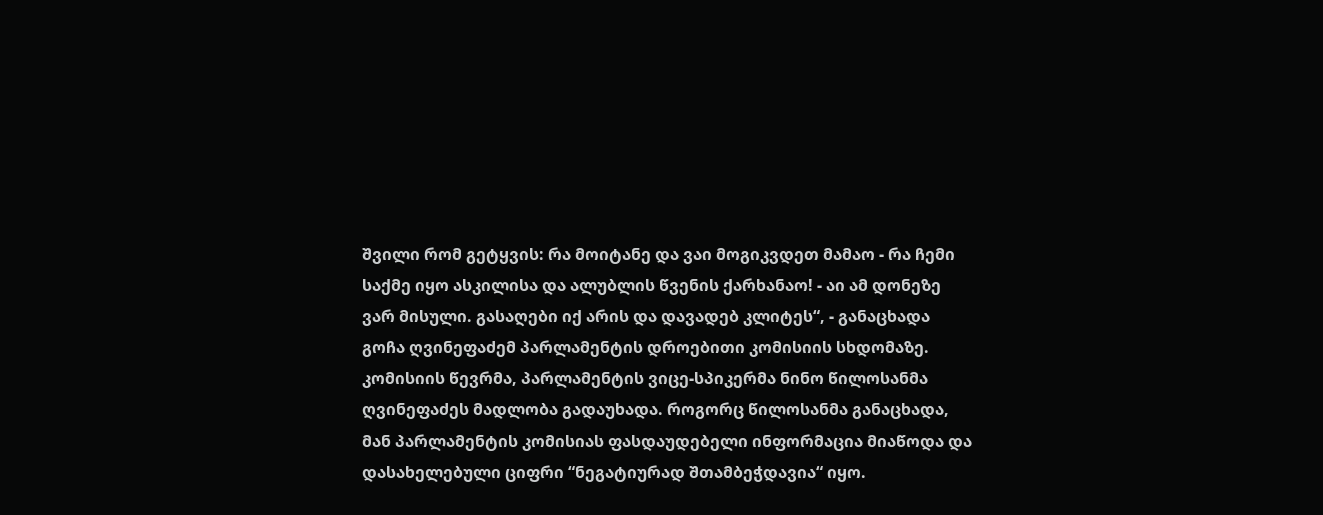შვილი რომ გეტყვის: რა მოიტანე და ვაი მოგიკვდეთ მამაო - რა ჩემი საქმე იყო ასკილისა და ალუბლის წვენის ქარხანაო! - აი ამ დონეზე ვარ მისული. გასაღები იქ არის და დავადებ კლიტეს“, - განაცხადა გოჩა ღვინეფაძემ პარლამენტის დროებითი კომისიის სხდომაზე.
კომისიის წევრმა, პარლამენტის ვიცე-სპიკერმა ნინო წილოსანმა ღვინეფაძეს მადლობა გადაუხადა. როგორც წილოსანმა განაცხადა, მან პარლამენტის კომისიას ფასდაუდებელი ინფორმაცია მიაწოდა და დასახელებული ციფრი “ნეგატიურად შთამბეჭდავია“ იყო.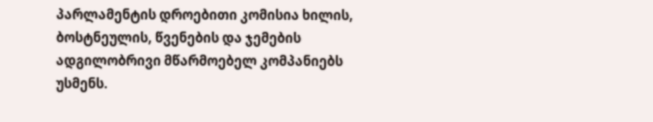პარლამენტის დროებითი კომისია ხილის, ბოსტნეულის, წვენების და ჯემების ადგილობრივი მწარმოებელ კომპანიებს უსმენს.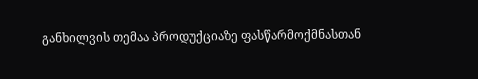განხილვის თემაა პროდუქციაზე ფასწარმოქმნასთან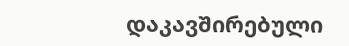დაკავშირებული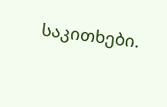საკითხები.